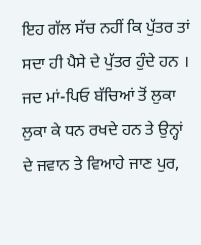ਇਹ ਗੱਲ ਸੱਚ ਨਹੀਂ ਕਿ ਪੁੱਤਰ ਤਾਂ ਸਦਾ ਹੀ ਪੈਸੇ ਦੇ ਪੁੱਤਰ ਹੁੰਦੇ ਹਨ । ਜਦ ਮਾਂ-ਪਿਓ ਬੱਚਿਆਂ ਤੋਂ ਲੁਕਾ ਲੁਕਾ ਕੇ ਧਨ ਰਖਦੇ ਹਨ ਤੇ ਉਨ੍ਹਾਂ ਦੇ ਜਵਾਨ ਤੇ ਵਿਆਹੇ ਜਾਣ ਪੁਰ,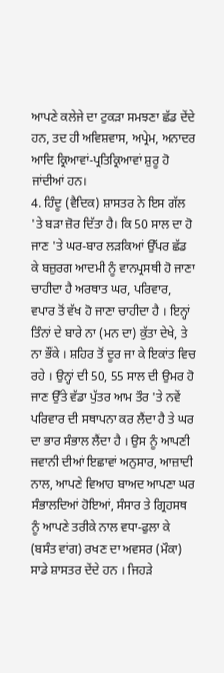ਆਪਣੇ ਕਲੇਜੇ ਦਾ ਟੁਕੜਾ ਸਮਝਣਾ ਛੱਡ ਦੇਂਦੇ ਹਨ, ਤਦ ਹੀ ਅਵਿਸ਼ਵਾਸ, ਅਪ੍ਰੇਮ, ਅਨਾਦਰ ਆਦਿ ਕ੍ਰਿਆਵਾਂ-ਪ੍ਰਤਿਕ੍ਰਿਆਵਾਂ ਸ਼ੁਰੂ ਹੋ ਜਾਂਦੀਆਂ ਹਨ।
4. ਹਿੰਦੂ (ਵੈਦਿਕ) ਸ਼ਾਸਤਰ ਨੇ ਇਸ ਗੱਲ 'ਤੇ ਬੜਾ ਜ਼ੋਰ ਦਿੱਤਾ ਹੈ। ਕਿ 50 ਸਾਲ ਦਾ ਹੋ ਜਾਣ 'ਤੇ ਘਰ-ਬਾਰ ਲੜਕਿਆਂ ਉੱਪਰ ਛੱਡ ਕੇ ਬਜ਼ੁਰਗ ਆਦਮੀ ਨੂੰ ਵਾਨਪ੍ਰਸਥੀ ਹੋ ਜਾਣਾ ਚਾਹੀਦਾ ਹੈ ਅਰਥਾਤ ਘਰ, ਪਰਿਵਾਰ, ਵਪਾਰ ਤੋਂ ਵੱਖ ਹੋ ਜਾਣਾ ਚਾਹੀਦਾ ਹੈ । ਇਨ੍ਹਾਂ ਤਿੰਨਾਂ ਦੇ ਬਾਰੇ ਨਾ (ਮਨ ਦਾ) ਕੁੱਤਾ ਦੇਖੇ, ਤੇ ਨਾ ਭੌਂਕੇ । ਸ਼ਹਿਰ ਤੋਂ ਦੂਰ ਜਾ ਕੇ ਇਕਾਂਤ ਵਿਚ ਰਹੇ । ਉਨ੍ਹਾਂ ਦੀ 50, 55 ਸਾਲ ਦੀ ਉਮਰ ਹੋ ਜਾਣ ਉੱਤੇ ਵੱਡਾ ਪੁੱਤਰ ਆਮ ਤੌਰ 'ਤੇ ਨਵੇਂ ਪਰਿਵਾਰ ਦੀ ਸਥਾਪਨਾ ਕਰ ਲੈਂਦਾ ਹੈ ਤੇ ਘਰ ਦਾ ਭਾਰ ਸੰਭਾਲ ਲੈਂਦਾ ਹੈ । ਉਸ ਨੂੰ ਆਪਣੀ ਜਵਾਨੀ ਦੀਆਂ ਇਛਾਵਾਂ ਅਨੁਸਾਰ, ਆਜ਼ਾਦੀ ਨਾਲ, ਆਪਣੇ ਵਿਆਹ ਬਾਅਦ ਆਪਣਾ ਘਰ ਸੰਭਾਲਦਿਆਂ ਹੋਇਆਂ, ਸੰਸਾਰ ਤੇ ਗ੍ਰਿਹਸਥ ਨੂੰ ਆਪਣੇ ਤਰੀਕੇ ਨਾਲ ਵਧਾ-ਫੁਲਾ ਕੇ (ਬਸੰਤ ਵਾਂਗ) ਰਖਣ ਦਾ ਅਵਸਰ (ਮੌਕਾ) ਸਾਡੇ ਸ਼ਾਸਤਰ ਦੇਂਦੇ ਹਨ । ਜਿਹੜੇ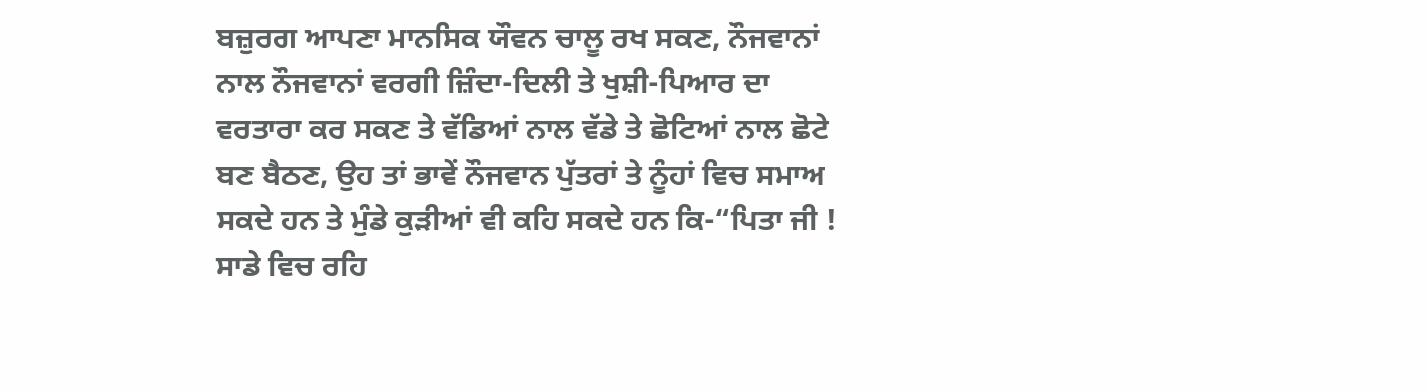ਬਜ਼ੁਰਗ ਆਪਣਾ ਮਾਨਸਿਕ ਯੌਵਨ ਚਾਲੂ ਰਖ ਸਕਣ, ਨੌਜਵਾਨਾਂ ਨਾਲ ਨੌਜਵਾਨਾਂ ਵਰਗੀ ਜ਼ਿੰਦਾ-ਦਿਲੀ ਤੇ ਖੁਸ਼ੀ-ਪਿਆਰ ਦਾ ਵਰਤਾਰਾ ਕਰ ਸਕਣ ਤੇ ਵੱਡਿਆਂ ਨਾਲ ਵੱਡੇ ਤੇ ਛੋਟਿਆਂ ਨਾਲ ਛੋਟੇ ਬਣ ਬੈਠਣ, ਉਹ ਤਾਂ ਭਾਵੇਂ ਨੌਜਵਾਨ ਪੁੱਤਰਾਂ ਤੇ ਨੂੰਹਾਂ ਵਿਚ ਸਮਾਅ ਸਕਦੇ ਹਨ ਤੇ ਮੁੰਡੇ ਕੁੜੀਆਂ ਵੀ ਕਹਿ ਸਕਦੇ ਹਨ ਕਿ-“ਪਿਤਾ ਜੀ ! ਸਾਡੇ ਵਿਚ ਰਹਿ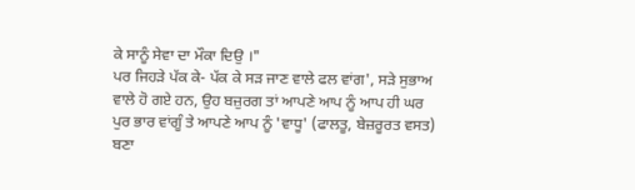ਕੇ ਸਾਨੂੰ ਸੇਵਾ ਦਾ ਮੌਕਾ ਦਿਉ ।"
ਪਰ ਜਿਹੜੇ ਪੱਕ ਕੇ- ਪੱਕ ਕੇ ਸੜ ਜਾਣ ਵਾਲੇ ਫਲ ਵਾਂਗ', ਸੜੇ ਸੁਭਾਅ ਵਾਲੇ ਹੋ ਗਏ ਹਨ, ਉਹ ਬਜ਼ੁਰਗ ਤਾਂ ਆਪਣੇ ਆਪ ਨੂੰ ਆਪ ਹੀ ਘਰ ਪੁਰ ਭਾਰ ਵਾਂਗੂੰ ਤੇ ਆਪਣੇ ਆਪ ਨੂੰ 'ਵਾਧੂ' (ਫਾਲਤੂ, ਬੇਜ਼ਰੂਰਤ ਵਸਤ) ਬਣਾ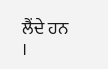ਲੈਂਦੇ ਹਨ ।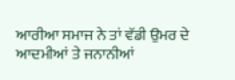ਆਰੀਆ ਸਮਾਜ ਨੇ ਤਾਂ ਵੱਡੀ ਉਮਰ ਦੇ ਆਦਮੀਆਂ ਤੇ ਜਨਾਨੀਆਂ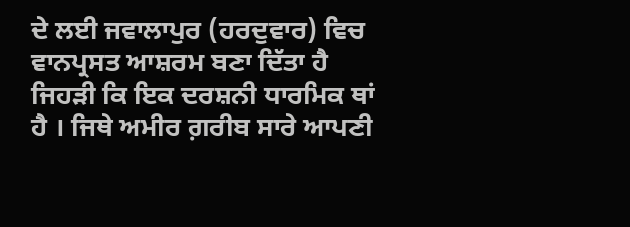ਦੇ ਲਈ ਜਵਾਲਾਪੁਰ (ਹਰਦੁਵਾਰ) ਵਿਚ ਵਾਨਪ੍ਰਸਤ ਆਸ਼ਰਮ ਬਣਾ ਦਿੱਤਾ ਹੈ ਜਿਹੜੀ ਕਿ ਇਕ ਦਰਸ਼ਨੀ ਧਾਰਮਿਕ ਥਾਂ ਹੈ । ਜਿਥੇ ਅਮੀਰ ਗ਼ਰੀਬ ਸਾਰੇ ਆਪਣੀ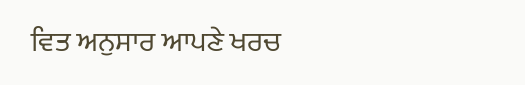ਵਿਤ ਅਨੁਸਾਰ ਆਪਣੇ ਖਰਚ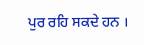ਪੁਰ ਰਹਿ ਸਕਦੇ ਹਨ ।